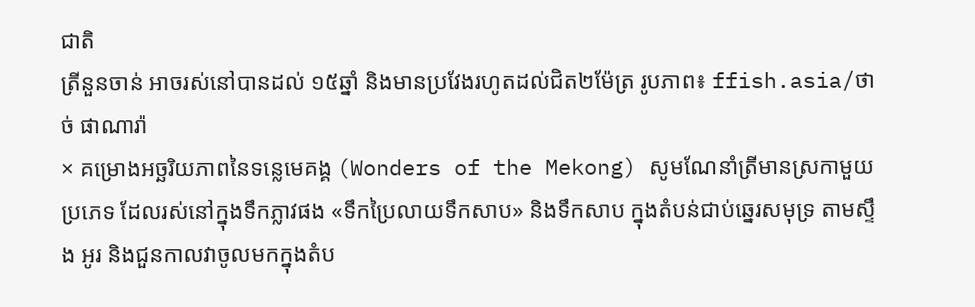ជាតិ
ត្រីនួនចាន់ អាចរស់នៅបានដល់ ១៥ឆ្នាំ និងមានប្រវែងរហូតដល់ជិត២ម៉ែត្រ រូបភាព៖ ffish.asia/ថាច់ ផាណារ៉ា
× គម្រោងអច្ឆរិយភាពនៃទន្លេមេគង្គ (Wonders of the Mekong) សូមណែនាំត្រីមានស្រកាមួយប្រភេទ ដែលរស់នៅក្នុងទឹកភ្លាវផង «ទឹកប្រៃលាយទឹកសាប» និងទឹកសាប ក្នុងតំបន់ជាប់ឆ្នេរសមុទ្រ តាមស្ទឹង អូរ និងជួនកាលវាចូលមកក្នុងតំប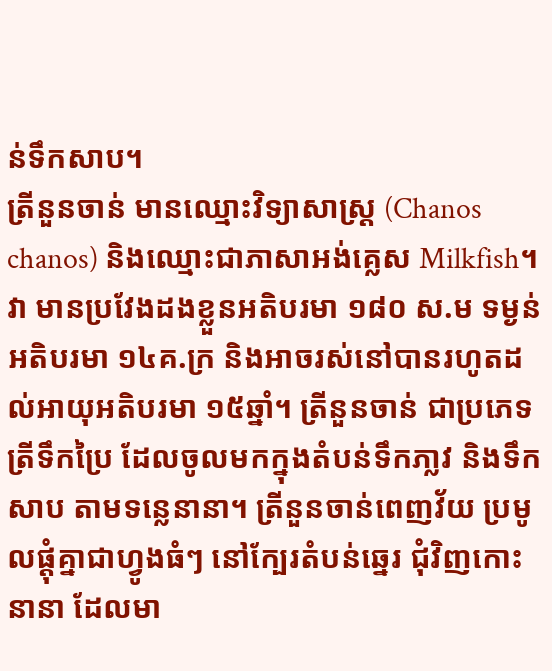ន់ទឹកសាប។
ត្រីនួនចាន់ មានឈ្មោះវិទ្យាសាស្ត្រ (Chanos chanos) និងឈ្មោះជាភាសាអង់គ្លេស Milkfish។ វា មានប្រវែងដងខ្លួនអតិបរមា ១៨០ ស.ម ទម្ងន់អតិបរមា ១៤គ.ក្រ និងអាចរស់នៅបានរហូតដល់អាយុអតិបរមា ១៥ឆ្នាំ។ ត្រីនួនចាន់ ជាប្រភេទត្រីទឹកប្រៃ ដែលចូលមកក្នុងតំបន់ទឹកភា្លវ និងទឹកសាប តាមទន្លេនានា។ ត្រីនួនចាន់ពេញវ័យ ប្រមូលផ្តុំគ្នាជាហ្វូងធំៗ នៅក្បែរតំបន់ឆ្នេរ ជុំវិញកោះនានា ដែលមា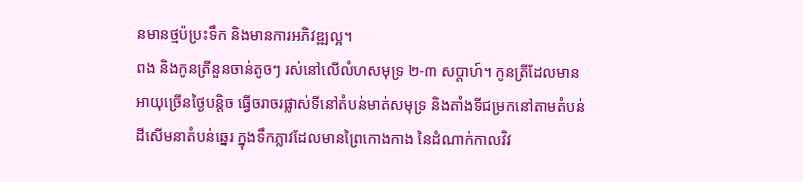នមានថ្មប៉ប្រះទឹក និងមានការអភិវឌ្ឍល្អ។
ពង និងកូនត្រីនួនចាន់តូចៗ រស់នៅលើលំហសមុទ្រ ២-៣ សប្តាហ៍។ កូនត្រីដែលមានអាយុច្រើនថ្ងៃបន្តិច ធ្វើចរាចរផ្លាស់ទីនៅតំបន់មាត់សមុទ្រ និងតាំងទីជម្រកនៅតាមតំបន់ដីសើមនាតំបន់ឆ្នេរ ក្នុងទឹកភ្លាវដែលមានព្រៃកោងកាង នៃដំណាក់កាលវិវ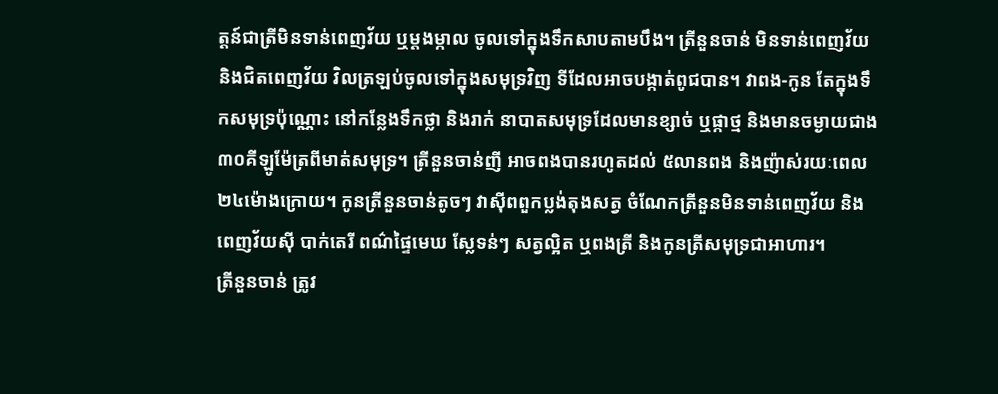ត្តន៍ជាត្រីមិនទាន់ពេញវ័យ ឬម្តងម្កាល ចូលទៅក្នុងទឹកសាបតាមបឹង។ ត្រីនួនចាន់ មិនទាន់ពេញវ័យ និងជិតពេញវ័យ វិលត្រឡប់ចូលទៅក្នុងសមុទ្រវិញ ទីដែលអាចបង្កាត់ពូជបាន។ វាពង-កូន តែក្នុងទឹកសមុទ្រប៉ុណ្ណោះ នៅកន្លែងទឹកថ្លា និងរាក់ នាបាតសមុទ្រដែលមានខ្សាច់ ឬផ្កាថ្ម និងមានចម្ងាយជាង ៣០គីឡូម៉ែត្រពីមាត់សមុទ្រ។ ត្រីនួនចាន់ញី អាចពងបានរហូតដល់ ៥លានពង និងញ៉ាស់រយៈពេល ២៤ម៉ោងក្រោយ។ កូនត្រីនួនចាន់តូចៗ វាស៊ីពពួកប្លង់តុងសត្វ ចំណែកត្រីនួនមិនទាន់ពេញវ័យ និង ពេញវ័យស៊ី បាក់តេរី ពណ៌ផ្ទៃមេឃ ស្លែទន់ៗ សត្វល្អិត ឬពងត្រី និងកូនត្រីសមុទ្រជាអាហារ។
ត្រីនួនចាន់ ត្រូវ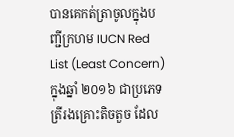បានគេកត់ត្រាចូលក្នុងបញ្ជីក្រហម IUCN Red List (Least Concern) ក្នុងឆ្នាំ ២០១៦ ជាប្រភេទត្រីរងគ្រោះតិចតួច ដែល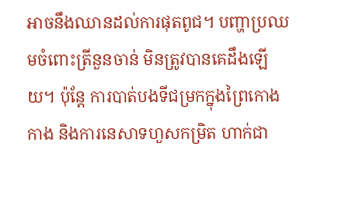អាចនឹងឈានដល់ការផុតពូជ។ បញ្ហាប្រឈមចំពោះត្រីនួនចាន់ មិនត្រូវបានគេដឹងឡើយ។ ប៉ុន្តែ ការបាត់បងទីជម្រកក្នុងព្រៃកោងកាង និងការនេសាទហួសកម្រិត ហាក់ជា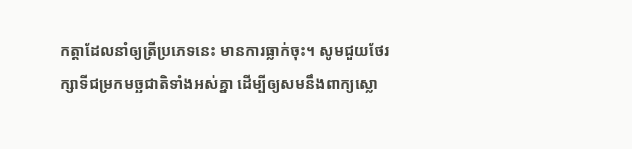កត្តាដែលនាំឲ្យត្រីប្រភេទនេះ មានការធ្លាក់ចុះ។ សូមជួយថែរក្សាទីជម្រកមច្ឆជាតិទាំងអស់គ្នា ដើម្បីឲ្យសមនឹងពាក្យស្លោ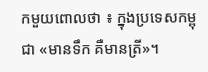កមួយពោលថា ៖ ក្នុងប្រទេសកម្ពុជា «មានទឹក គឺមានត្រី»។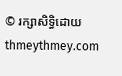© រក្សាសិទ្ធិដោយ thmeythmey.com